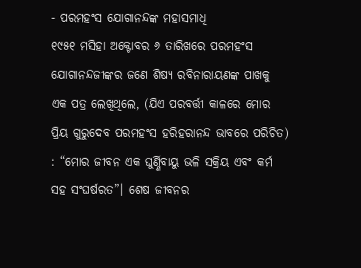- ପରମହଂସ ଯୋଗାନନ୍ଦଙ୍କ ମହାସମାଧି
୧୯୫୧ ମସିହା ଅକ୍ଟୋବର ୬ ତାରିଖରେ ପରମହଂସ ଯୋଗାନନ୍ଦଜୀଙ୍କର ଜଣେ ଶିଷ୍ୟ ରବିନାରାୟଣଙ୍କ ପାଖକୁ ଏକ ପତ୍ର ଲେଖିଥିଲେ, (ଯିଏ ପରବର୍ତ୍ତୀ କାଳରେ ମୋର ପ୍ରିୟ ଗୁରୁଦେବ ପରମହଂସ ହରିହରାନନ୍ଦ ଭାବରେ ପରିଚିତ) : “ମୋର ଜୀବନ ଏକ ଘୁର୍ଣ୍ଣିବାୟୁ ଭଳି ସକ୍ରିୟ ଏବଂ କର୍ମ ସହ ସଂଘର୍ଷରତ”। ଶେଷ ଜୀବନର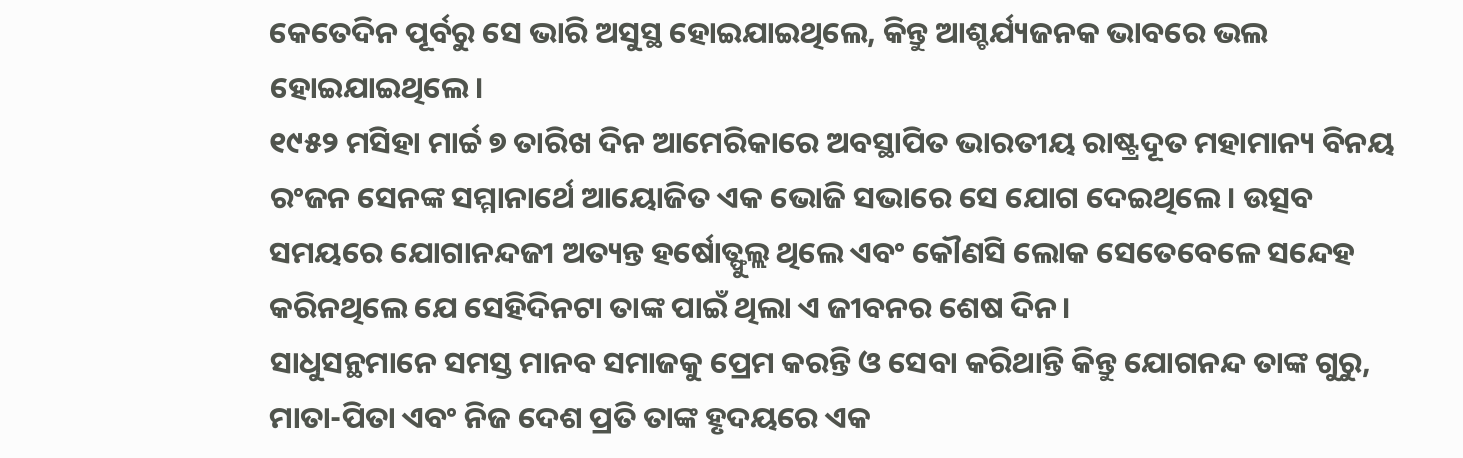କେତେଦିନ ପୂର୍ବରୁ ସେ ଭାରି ଅସୁସ୍ଥ ହୋଇଯାଇଥିଲେ, କିନ୍ତୁ ଆଶ୍ଚର୍ଯ୍ୟଜନକ ଭାବରେ ଭଲ ହୋଇଯାଇଥିଲେ।
୧୯୫୨ ମସିହା ମାର୍ଚ୍ଚ ୭ ତାରିଖ ଦିନ ଆମେରିକାରେ ଅବସ୍ଥାପିତ ଭାରତୀୟ ରାଷ୍ଟ୍ରଦୂତ ମହାମାନ୍ୟ ବିନୟ ରଂଜନ ସେନଙ୍କ ସମ୍ମାନାର୍ଥେ ଆୟୋଜିତ ଏକ ଭୋଜି ସଭାରେ ସେ ଯୋଗ ଦେଇଥିଲେ। ଉତ୍ସବ ସମୟରେ ଯୋଗାନନ୍ଦଜୀ ଅତ୍ୟନ୍ତ ହର୍ଷୋତ୍ଫୁଲ୍ଲ ଥିଲେ ଏବଂ କୌଣସି ଲୋକ ସେତେବେଳେ ସନ୍ଦେହ କରିନଥିଲେ ଯେ ସେହିଦିନଟା ତାଙ୍କ ପାଇଁ ଥିଲା ଏ ଜୀବନର ଶେଷ ଦିନ।
ସାଧୁସନ୍ଥମାନେ ସମସ୍ତ ମାନବ ସମାଜକୁ ପ୍ରେମ କରନ୍ତି ଓ ସେବା କରିଥାନ୍ତି କିନ୍ତୁ ଯୋଗନନ୍ଦ ତାଙ୍କ ଗୁରୁ, ମାତା-ପିତା ଏବଂ ନିଜ ଦେଶ ପ୍ରତି ତାଙ୍କ ହୃଦୟରେ ଏକ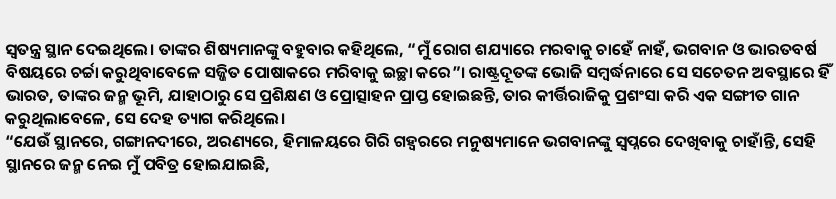ସ୍ୱତନ୍ତ୍ର ସ୍ଥାନ ଦେଇଥିଲେ। ତାଙ୍କର ଶିଷ୍ୟମାନଙ୍କୁ ବହୁବାର କହିଥିଲେ, “ମୁଁ ରୋଗ ଶଯ୍ୟାରେ ମରବାକୁ ଚାହେଁ ନାହଁ, ଭଗବାନ ଓ ଭାରତବର୍ଷ ବିଷୟରେ ଚର୍ଚ୍ଚା କରୁଥିବାବେଳେ ସଜ୍ଜିତ ପୋଷାକରେ ମରିବାକୁ ଇଚ୍ଛା କରେ”। ରାଷ୍ଟ୍ରଦୂତଙ୍କ ଭୋଜି ସମ୍ବର୍ଦ୍ଧନାରେ ସେ ସଚେତନ ଅବସ୍ଥାରେ ହିଁ ଭାରତ, ତାଙ୍କର ଜନ୍ମ ଭୂମି, ଯାହାଠାରୁ ସେ ପ୍ରଶିକ୍ଷଣ ଓ ପ୍ରୋତ୍ସାହନ ପ୍ରାପ୍ତ ହୋଇଛନ୍ତି, ତାର କୀର୍ତ୍ତିରାଜିକୁ ପ୍ରଶଂସା କରି ଏକ ସଙ୍ଗୀତ ଗାନ କରୁଥିଲାବେଳେ, ସେ ଦେହ ତ୍ୟାଗ କରିଥିଲେ।
“ଯେଉଁ ସ୍ଥାନରେ, ଗଙ୍ଗାନଦୀରେ, ଅରଣ୍ୟରେ, ହିମାଳୟରେ ଗିରି ଗହ୍ୱରରେ ମନୁଷ୍ୟମାନେ ଭଗବାନଙ୍କୁ ସ୍ବପ୍ନରେ ଦେଖିବାକୁ ଚାହାଁନ୍ତି, ସେହି ସ୍ଥାନରେ ଜନ୍ମ ନେଇ ମୁଁ ପବିତ୍ର ହୋଇଯାଇଛି,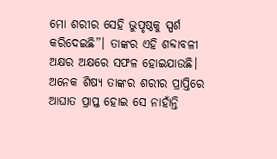ମୋ ଶରୀର ସେହି ଭୁପୃଷ୍ଠକୁ ସ୍ପର୍ଶ କରିଦେଇଛି”। ତାଙ୍କର ଏହି ଶବ୍ଦାବଳୀ ଅକ୍ଷର ଅକ୍ଷରେ ସଫଳ ହୋଇଯାଉଛି।
ଅନେକ ଶିଷ୍ୟ ତାଙ୍କର ଶରୀର ପ୍ରାପ୍ତିରେ ଆଘାତ ପ୍ରାପ୍ତ ହୋଇ ସେ ନାହାଁନ୍ତି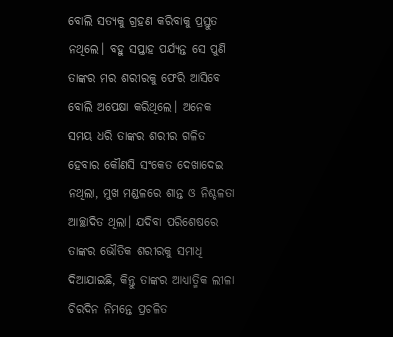ବୋଲି ସତ୍ୟକୁ ଗ୍ରହଣ କରିବାକୁ ପ୍ରସ୍ତୁତ ନଥିଲେ। ବହୁ ସପ୍ତାହ ପର୍ଯ୍ୟନ୍ତ ସେ ପୁଣି ତାଙ୍କର ମର ଶରୀରକୁ ଫେରି ଆସିବେ ବୋଲି ଅପେକ୍ଷା କରିଥିଲେ। ଅନେକ ସମୟ ଧରି ତାଙ୍କର ଶରୀର ଗଳିତ ହେବାର କୌଣସି ସଂକେତ ଦେଖାଦେଇ ନଥିଲା, ମୁଖ ମଣ୍ଡଳରେ ଶାନ୍ତ ଓ ନିଶ୍ଚଳତା ଆଚ୍ଛାଦିତ ଥିଲା। ଯଦିବା ପରିଶେଷରେ ତାଙ୍କର ଭୌତିକ ଶରୀରକୁ ସମାଧି ଦିଆଯାଇଛି, କିନ୍ତୁ ତାଙ୍କର ଆଧ୍ୟାତ୍ମିକ ଲୀଳା ଚିରଦିନ ନିମନ୍ତେ ପ୍ରଚଳିତ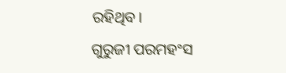ରହିଥିବ।
ଗୁରୁଜୀ ପରମହଂସ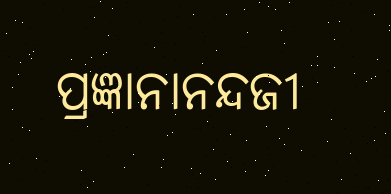ପ୍ରଜ୍ଞାନାନନ୍ଦଜୀ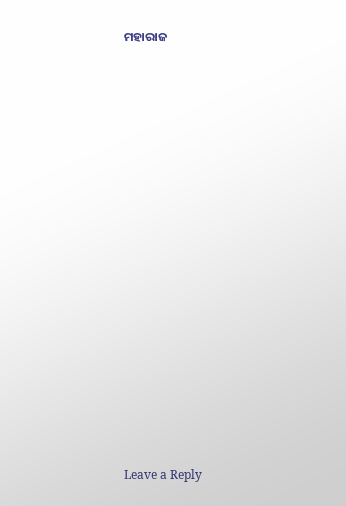ମହାରାଜ
















Leave a Reply